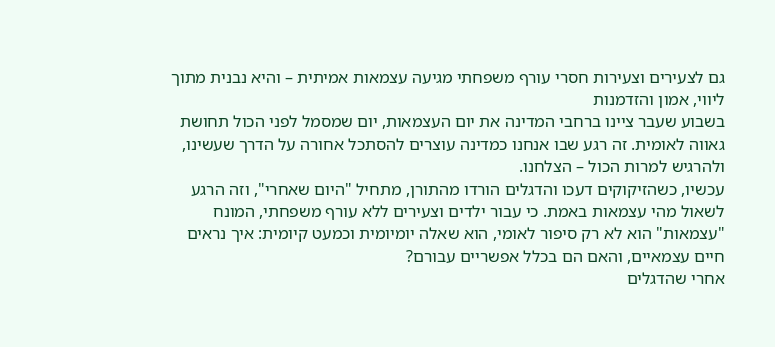גם לצעירים וצעירות חסרי עורף משפחתי מגיעה עצמאות אמיתית – והיא נבנית מתוך ליווי, אמון והזדמנות
בשבוע שעבר ציינו ברחבי המדינה את יום העצמאות, יום שמסמל לפני הכול תחושת גאווה לאומית. זה רגע שבו אנחנו כמדינה עוצרים להסתכל אחורה על הדרך שעשינו, ולהרגיש למרות הכול – הצלחנו.
עכשיו, כשהזיקוקים דעכו והדגלים הורדו מהתורן, מתחיל "היום שאחרי", וזה הרגע לשאול מהי עצמאות באמת. כי עבור ילדים וצעירים ללא עורף משפחתי, המונח "עצמאות" הוא לא רק סיפור לאומי, הוא שאלה יומיומית וכמעט קיומית: איך נראים חיים עצמאיים, והאם הם בכלל אפשריים עבורם?
אחרי שהדגלים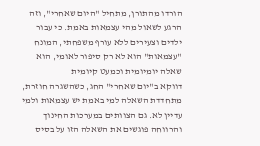הורדו מהתורן, מתחיל "היום שאחרי", וזה הרגע לשאול מהי עצמאות באמת. כי עבור ילדים וצעירים ללא עורף משפחתי, המונח "עצמאות" הוא לא רק סיפור לאומי, הוא שאלה יומיומית וכמעט קיומית
דווקא ב"יום שאחרי" החג, כשהשגרה חוזרת, מתחדדת השאלה למי באמת יש עצמאות ולמי עדיין לא. גם הצוותים במערכות החינוך והרווחה פוגשים את השאלה הזו על בסיס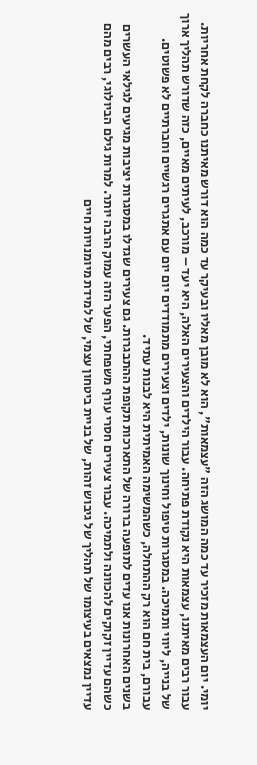יומי. יום העצמאות מזכיר עד כמה המושג הזה "עצמאות", הוא לא מובן מאליו ובעיקר עד כמה הוא דורש מאיתנו כחברה לקחת אחריות.
עבור רבים מאיתנו, עצמאות היא נקודת פתיחה. עבור הילדים והצעירים האלה, היא יעד – מורכב, לעיתים מאיים, כזה שדורש תהליך ארוך של בנייה, ליווי ותמיכה. במסגרות טיפול וחינוך שונות, ילדים וצעירים מתמודדים יום יום עם אתגרים רגשיים וחברתיים לא פשוטים. עבורם, בית חם הוא רק ההתחלה, כשהמשימה האמיתית היא לבנות עתיד.
בשנים האחרונות אנו עדים לתופעה ברורה של התארכות תקופת ההתבגרות. גם צעירים שגדלו במסגרות יציבות מגיעים לגילאי העשרים כשהם עדיין זקוקים להכוונה ולתמיכה. עבור צעירים חסרי עורף משפחתי, הפער הזה עמוק הרבה יותר. למרות גילם הביולוגי, רבים מהם עדיין נמצאים בעיצומו של תהליך של גיבוש זהות, של בניית ביטחון עצמי, של למידת מיומנויות חיים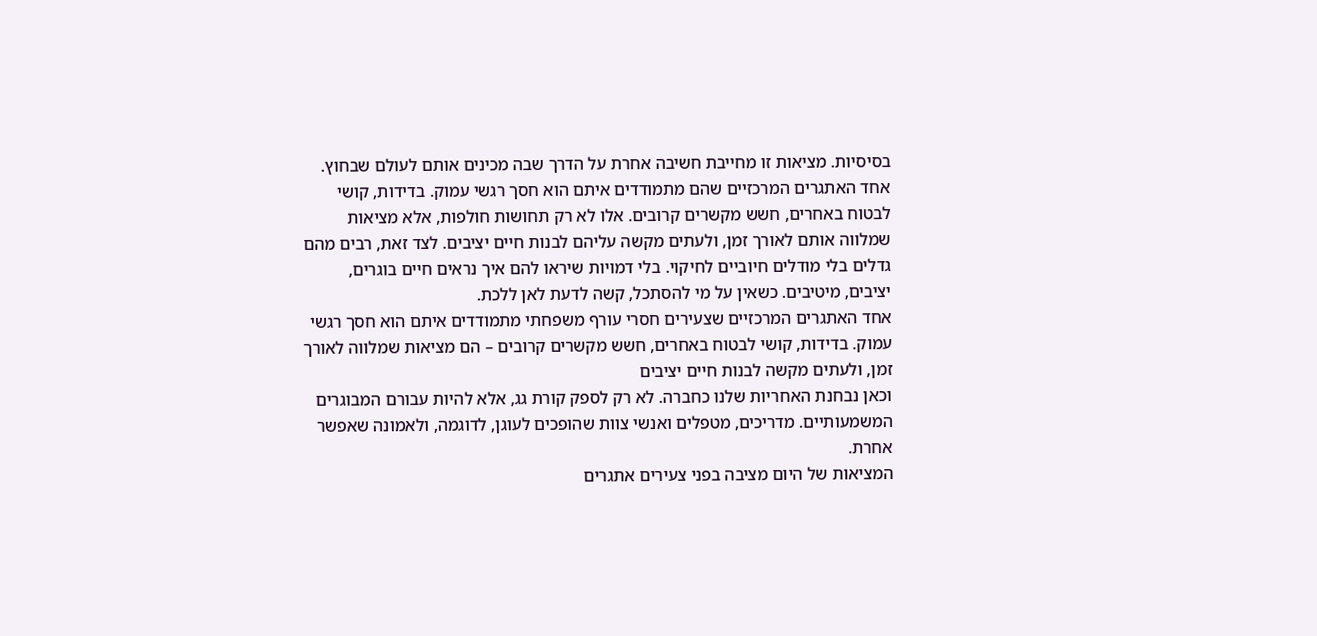בסיסיות. מציאות זו מחייבת חשיבה אחרת על הדרך שבה מכינים אותם לעולם שבחוץ.
אחד האתגרים המרכזיים שהם מתמודדים איתם הוא חסך רגשי עמוק. בדידות, קושי לבטוח באחרים, חשש מקשרים קרובים. אלו לא רק תחושות חולפות, אלא מציאות שמלווה אותם לאורך זמן, ולעתים מקשה עליהם לבנות חיים יציבים. לצד זאת, רבים מהם גדלים בלי מודלים חיוביים לחיקוי. בלי דמויות שיראו להם איך נראים חיים בוגרים, יציבים, מיטיבים. כשאין על מי להסתכל, קשה לדעת לאן ללכת.
אחד האתגרים המרכזיים שצעירים חסרי עורף משפחתי מתמודדים איתם הוא חסך רגשי עמוק. בדידות, קושי לבטוח באחרים, חשש מקשרים קרובים – הם מציאות שמלווה לאורך זמן, ולעתים מקשה לבנות חיים יציבים
וכאן נבחנת האחריות שלנו כחברה. לא רק לספק קורת גג, אלא להיות עבורם המבוגרים המשמעותיים. מדריכים, מטפלים ואנשי צוות שהופכים לעוגן, לדוגמה, ולאמונה שאפשר אחרת.
המציאות של היום מציבה בפני צעירים אתגרים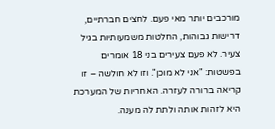מורכבים יותר מאי פעם. לחצים חברתיים, דרישות גבוהות, החלטות משמעותיות בגיל צעיר. לא פעם צעירים בני 18 אומרים בפשטות: "אני לא מוכן". וזו לא חולשה – זו קריאה ברורה לעזרה. האחריות של המערכת היא לזהות אותה ולתת לה מענה.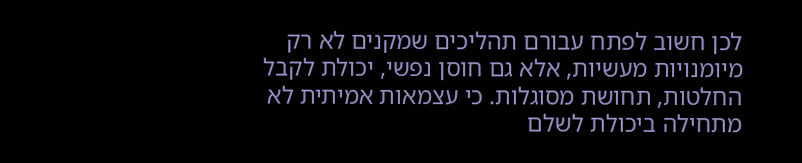לכן חשוב לפתח עבורם תהליכים שמקנים לא רק מיומנויות מעשיות, אלא גם חוסן נפשי, יכולת לקבל החלטות, תחושת מסוגלות. כי עצמאות אמיתית לא מתחילה ביכולת לשלם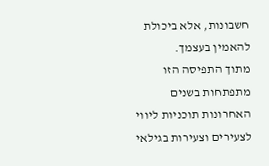חשבונות, אלא ביכולת להאמין בעצמך.
מתוך התפיסה הזו מתפתחות בשנים האחרונות תוכניות ליווי לצעירים וצעירות בגילאי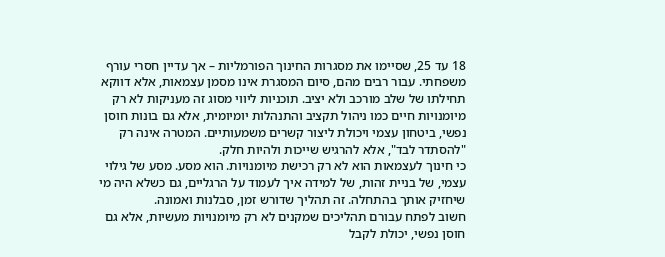18 עד 25, שסיימו את מסגרות החינוך הפורמליות – אך עדיין חסרי עורף משפחתי. עבור רבים מהם, סיום המסגרת אינו מסמן עצמאות, אלא דווקא תחילתו של שלב מורכב ולא יציב. תוכניות ליווי מסוג זה מעניקות לא רק מיומנויות חיים כמו ניהול תקציב והתנהלות יומיומית, אלא גם בונות חוסן נפשי, ביטחון עצמי ויכולת ליצור קשרים משמעותיים. המטרה אינה רק "להסתדר לבד", אלא להרגיש שייכות ולהיות חלק.
כי חינוך לעצמאות הוא לא רק רכישת מיומנויות. הוא מסע. מסע של גילוי עצמי, של בניית זהות, של למידה איך לעמוד על הרגליים, גם כשלא היה מי שיחזיק אותך בהתחלה. זה תהליך שדורש זמן, סבלנות ואמונה.
חשוב לפתח עבורם תהליכים שמקנים לא רק מיומנויות מעשיות, אלא גם חוסן נפשי, יכולת לקבל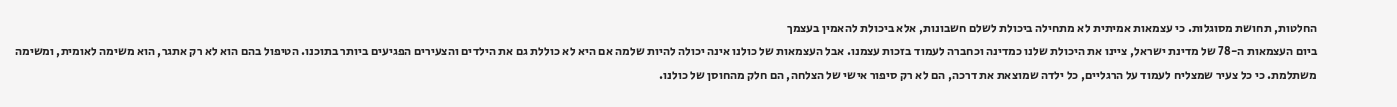החלטות, תחושת מסוגלות. כי עצמאות אמיתית לא מתחילה ביכולת לשלם חשבונות, אלא ביכולת להאמין בעצמך
ביום העצמאות ה-78 של מדינת ישראל, ציינו את היכולת שלנו כמדינה וכחברה לעמוד בזכות עצמנו. אבל העצמאות של כולנו אינה יכולה להיות שלמה אם היא לא כוללת גם את הילדים והצעירים הפגיעים ביותר בתוכנו. הטיפול בהם הוא לא רק אתגר, הוא משימה לאומית, ומשימה משתלמת. כי כל צעיר שמצליח לעמוד על הרגליים, כל ילדה שמוצאת את דרכה, הם לא רק סיפור אישי של הצלחה, הם חלק מהחוסן של כולנו.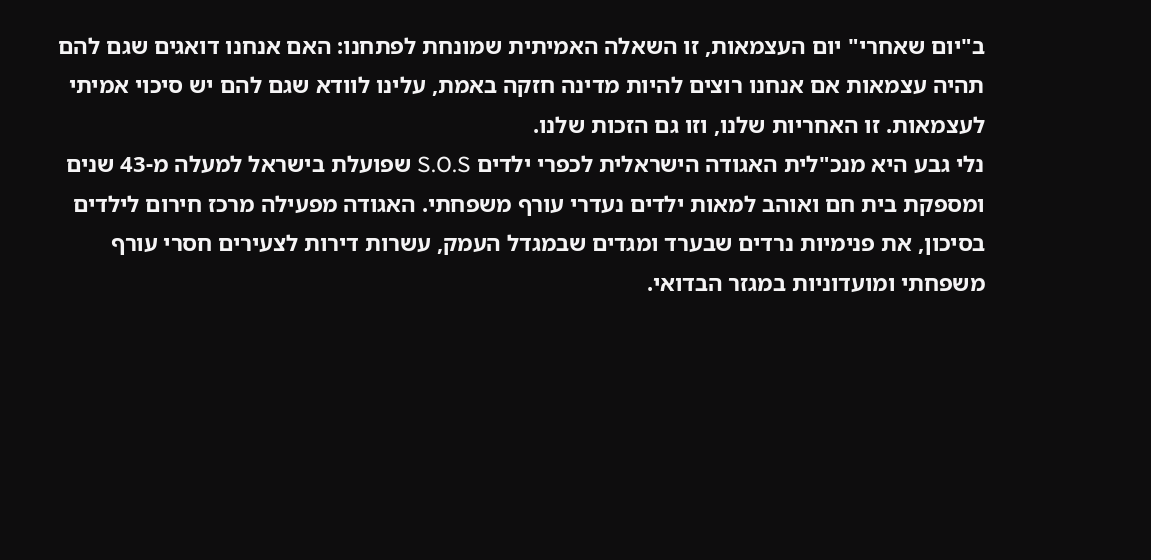ב"יום שאחרי" יום העצמאות, זו השאלה האמיתית שמונחת לפתחנו: האם אנחנו דואגים שגם להם תהיה עצמאות אם אנחנו רוצים להיות מדינה חזקה באמת, עלינו לוודא שגם להם יש סיכוי אמיתי לעצמאות. זו האחריות שלנו, וזו גם הזכות שלנו.
נלי גבע היא מנכ"לית האגודה הישראלית לכפרי ילדים S.O.S שפועלת בישראל למעלה מ-43 שנים ומספקת בית חם ואוהב למאות ילדים נעדרי עורף משפחתי. האגודה מפעילה מרכז חירום לילדים בסיכון, את פנימיות נרדים שבערד ומגדים שבמגדל העמק, עשרות דירות לצעירים חסרי עורף משפחתי ומועדוניות במגזר הבדואי.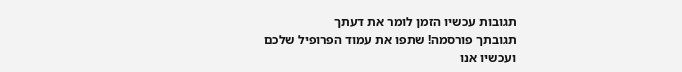תגובות עכשיו הזמן לומר את דעתך
תגובתך פורסמה! שתפו את עמוד הפרופיל שלכם
ועכשיו אנו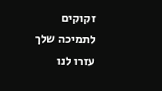זקוקים לתמיכה שלך עזרו לנו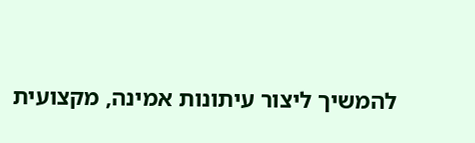להמשיך ליצור עיתונות אמינה, מקצועית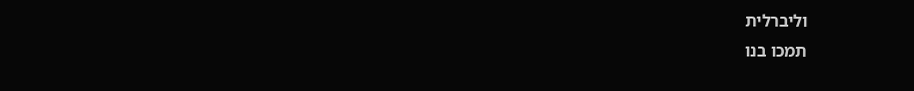וליברלית
תמכו בנו